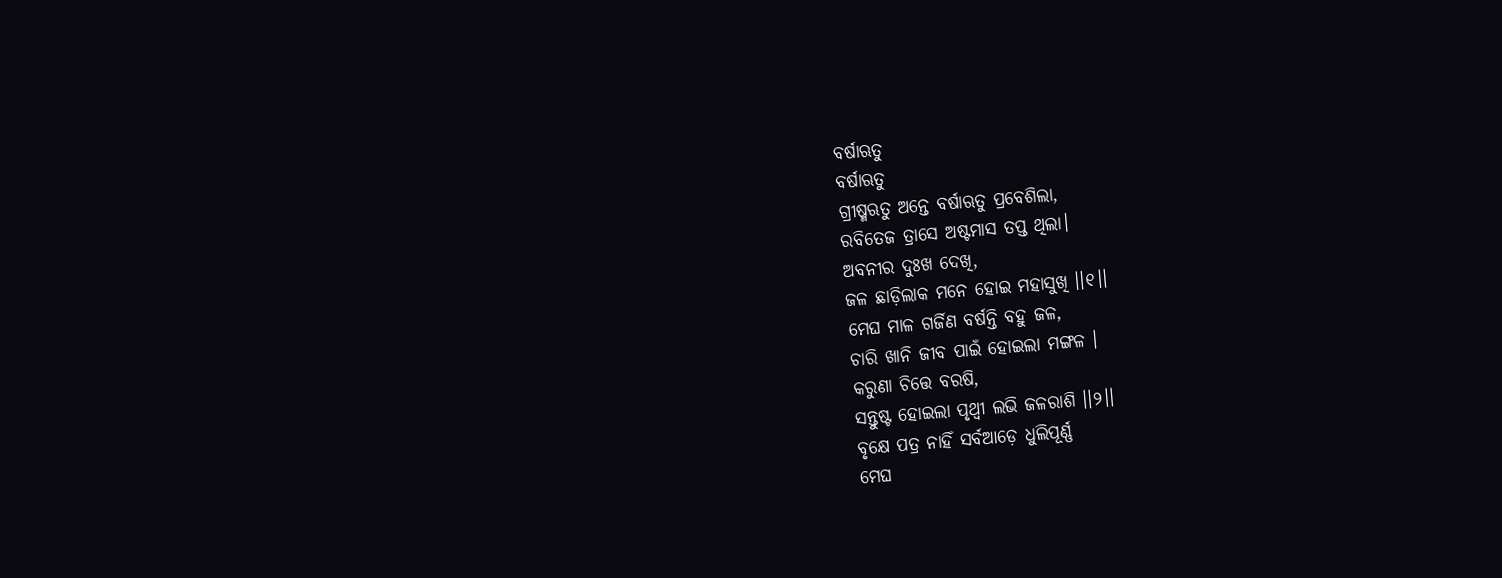ବର୍ଷାଋତୁ
ବର୍ଷାଋତୁ
ଗ୍ରୀଷ୍ମଋତୁ ଅନ୍ତେ ବର୍ଷାଋତୁ ପ୍ରବେଶିଲା,
ରବିତେଜ ତ୍ରାସେ ଅଷ୍ଟମାସ ତପ୍ତ ଥିଲା।
ଅବନୀର ଦୁଃଖ ଦେଖି,
ଜଳ ଛାଡ଼ିଲାକ ମନେ ହୋଇ ମହାସୁଖି ।।୧।।
ମେଘ ମାଳ ଗର୍ଜିଣ ବର୍ଷନ୍ତି ବହୁ ଜଳ,
ଚାରି ଖାନି ଜୀବ ପାଇଁ ହୋଇଲା ମଙ୍ଗଳ ।
କରୁଣା ଚିତ୍ତେ ବରଷି,
ସନ୍ତୁଷ୍ଟ ହୋଇଲା ପୃଥ୍ବୀ ଲଭି ଜଳରାଶି ।।୨।।
ବୃକ୍ଷେ ପତ୍ର ନାହିଁ ସର୍ବଆଡ଼େ ଧୁଲିପୂର୍ଣ୍ଣ
ମେଘ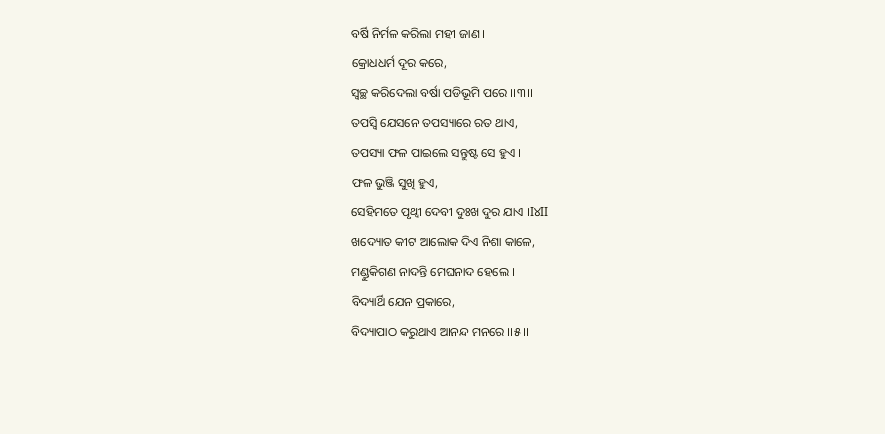ବର୍ଷି ନିର୍ମଳ କରିଲା ମହୀ ଜାଣ ।
କ୍ରୋଧଧର୍ମ ଦୂର କରେ,
ସ୍ଵଚ୍ଛ କରିଦେଲା ବର୍ଷା ପଡିଭୂମି ପରେ ।।୩।।
ତପସ୍ଵି ଯେସନେ ତପସ୍ୟାରେ ରତ ଥାଏ,
ତପସ୍ୟା ଫଳ ପାଇଲେ ସନ୍ତୁଷ୍ଟ ସେ ହୁଏ ।
ଫଳ ଭୁଞ୍ଜି ସୁଖି ହୁଏ,
ସେହିମତେ ପୃଥ୍ଵୀ ଦେବୀ ଦୁଃଖ ଦୁର ଯାଏ ।I୪II
ଖଦ୍ୟୋତ କୀଟ ଆଲୋକ ଦିଏ ନିଶା କାଳେ,
ମଣ୍ଡୁକିଗଣ ନାଦନ୍ତି ମେଘନାଦ ହେଲେ ।
ବିଦ୍ୟାର୍ଥି ଯେନ ପ୍ରକାରେ,
ବିଦ୍ୟାପାଠ କରୁଥାଏ ଆନନ୍ଦ ମନରେ ।।୫।।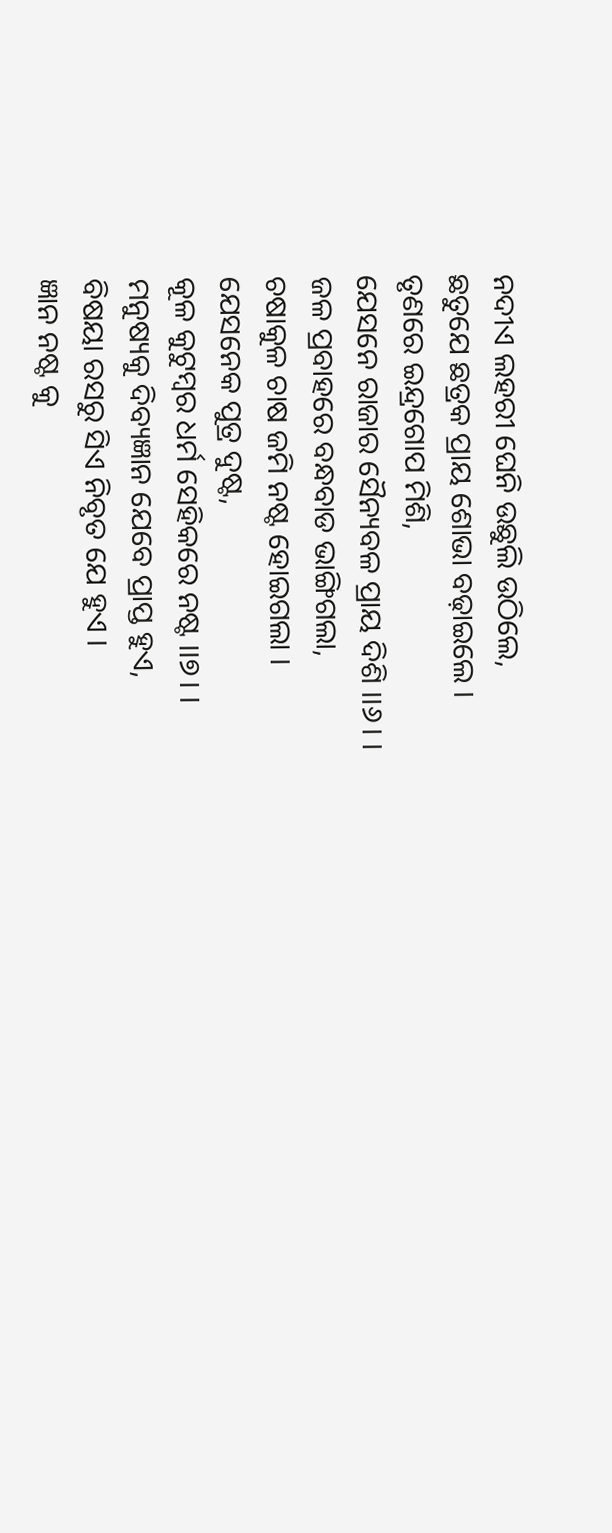ନଦୀଏ ଲହରୀ ଘେନି ଉଛୁଲି ଉଠିଲେ,
ଛତୁଯେ ଛତ୍ରକ ପ୍ରାୟ ଶୋଭା ବଢ଼ାଇଲେ ।
ତୃଣରେ ଇନ୍ଦ୍ରଗୋପ ମିଶି,
ଯେସନେ ରାଜାର ସୈନ୍ୟବଳ ପ୍ରାୟ ଦିଶି ।।୬। ।
ଜଳ ପ୍ରବାହରେ ବନ୍ଧବାଡ ଭାଙ୍ଗିଗଲା,
ଚଷାକୁଳ ଚାଷ ଜମି ନଷ୍ଟ ହୋଇଗଲା ।
ଯେସନେକ ପୁତ୍ର ଦୁଷ୍ଟ,
କୂଳ କୁଟୁମ୍ବର ଧର୍ମ ସେହିକରେ ନଷ୍ଟ ।।୭। ।
ମନୁଷ୍ୟକୁ ଦିବ୍ୟଜ୍ଞାନ ଯେବେ ପ୍ରାପ୍ତ ହୁଏ,
ବିଷୟା ରସରୁ ସିଏ ନିବୃତ ଯେ ହୁଏ ।
ଜ୍ଞାନ ନଷ୍ଟ କୁ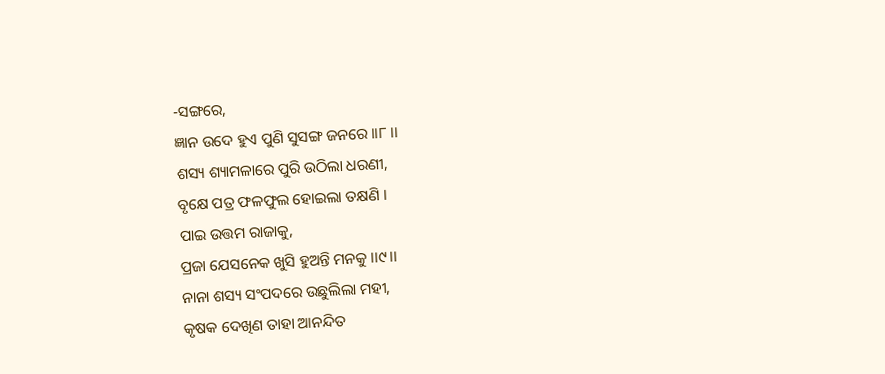-ସଙ୍ଗରେ,
ଜ୍ଞାନ ଉଦେ ହୁଏ ପୁଣି ସୁସଙ୍ଗ ଜନରେ ।।୮ ।।
ଶସ୍ୟ ଶ୍ୟାମଳାରେ ପୁରି ଉଠିଲା ଧରଣୀ,
ବୃକ୍ଷେ ପତ୍ର ଫଳଫୁଲ ହୋଇଲା ତକ୍ଷଣି ।
ପାଇ ଉତ୍ତମ ରାଜାକୁ,
ପ୍ରଜା ଯେସନେକ ଖୁସି ହୁଅନ୍ତି ମନକୁ ।।୯।।
ନାନା ଶସ୍ୟ ସଂପଦରେ ଉଛୁଲିଲା ମହୀ,
କୃଷକ ଦେଖିଣ ତାହା ଆନନ୍ଦିତ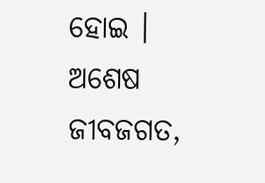ହୋଇ ।
ଅଶେଷ ଜୀବଜଗତ,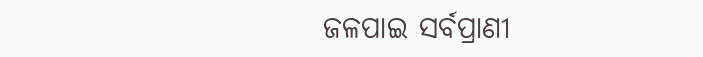ଜଳପାଇ ସର୍ବପ୍ରାଣୀ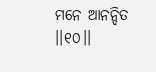ମନେ ଆନନ୍ଦିତ ।।୧୦।।